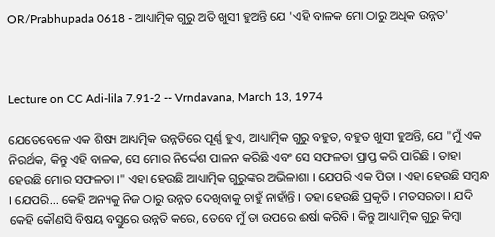OR/Prabhupada 0618 - ଆଧ୍ୟାତ୍ମିକ ଗୁରୁ ଅତି ଖୁସୀ ହୁଅନ୍ତି ଯେ 'ଏହି ବାଳକ ମୋ ଠାରୁ ଅଧିକ ଉନ୍ନତ'



Lecture on CC Adi-lila 7.91-2 -- Vrndavana, March 13, 1974

ଯେତେବେଳେ ଏକ ଶିଷ୍ୟ ଆଧ୍ୟତ୍ମିକ ଉନ୍ନତିରେ ପୂର୍ଣ୍ଣ ହୁଏ, ଆଧ୍ୟାତ୍ମିକ ଗୁରୁ ବହୁତ, ବହୁତ ଖୁସୀ ହୁଅନ୍ତି, ଯେ "ମୁଁ ଏକ ନିରର୍ଥକ, କିନ୍ତୁ ଏହି ବାଳକ, ସେ ମୋର ନିର୍ଦ୍ଦେଶ ପାଳନ କରିଛି ଏବଂ ସେ ସଫଳତା ପ୍ରାପ୍ତ କରି ପାରିଛି । ତାହା ହେଉଛି ମୋର ସଫଳତା ।" ଏହା ହେଉଛି ଆଧ୍ୟାତ୍ମିକ ଗୁରୁଙ୍କର ଅଭିଳାଶା । ଯେପରି ଏକ ପିତା । ଏହା ହେଉଛି ସମ୍ବନ୍ଧ । ଯେପରି... କେହି ଅନ୍ୟକୁ ନିଜ ଠାରୁ ଉନ୍ନତ ଦେଖିବାକୁ ଚାହୁଁ ନାହାଁନ୍ତି । ତହା ହେଉଛି ପ୍ରକୃତି । ମତସରତା । ଯଦି କେହି କୌଣସି ବିଷୟ ବସ୍ତୁରେ ଉନ୍ନତି କରେ, ତେବେ ମୁଁ ତା ଉପରେ ଈର୍ଷା କରିବି । କିନ୍ତୁ ଆଧ୍ୟାତ୍ମିକ ଗୁରୁ କିମ୍ଵା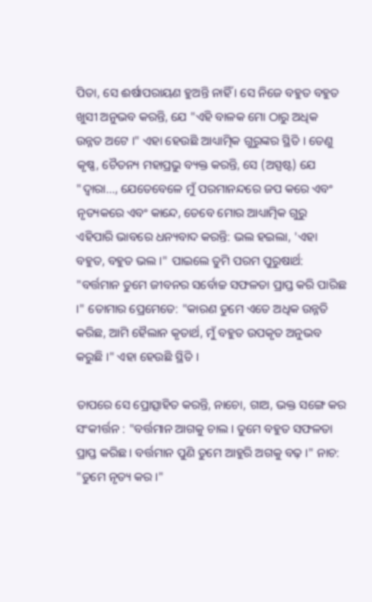ପିତା, ସେ ଈର୍ଷାପରାୟଣ ହୁଅନ୍ତି ନାହିଁ । ସେ ନିଜେ ବହୁତ ବହୁତ ଖୁସୀ ଅନୁଭବ କରନ୍ତି, ଯେ "ଏହି ବାଳକ ମୋ ଠାରୁ ଅଧିକ ଉନ୍ନତ ଅଟେ ।" ଏହା ହେଉଛି ଆଧ୍ୟାତ୍ମିକ ଗୁରୁଙ୍କର ସ୍ଥିତି । ତେଣୁ କୃଷ୍ଣ, ଚୈତନ୍ୟ ମହାପ୍ରଭୁ ବ୍ୟକ୍ତ କରନ୍ତି, ସେ (ଅସ୍ପଷ୍ଟ) ଯେ "ଦ୍ଵାରା..., ଯେତେବେଳେ ମୁଁ ପରମାନନ୍ଦରେ ଜପ କରେ ଏବଂ ନୃତ୍ୟକରେ ଏବଂ କାନ୍ଦେ, ତେବେ ମୋର ଆଧ୍ୟାତ୍ମିକ ଗୁରୁ ଏହିପାରି ଭାବରେ ଧନ୍ୟବାଦ କରନ୍ତି: ଭଲ ହଇଲା, 'ଏହା ବହୁତ, ବହୁତ ଭଲ ।" ପାଇଲେ ତୁମି ପରମ ପୁରୁଷାର୍ଥ: "ବର୍ତ୍ତମାନ ତୁମେ ଜୀବନର ସର୍ବୋଚ୍ଚ ସଫଳତା ପ୍ରାପ୍ତ କରି ପାରିଛ ।" ତୋମାର ପ୍ରେମେତେ: "କାରଣ ତୁମେ ଏତେ ଅଧିକ ଉନ୍ନତି କରିଛ, ଆମି ହୈଲାନ କୃତାର୍ଥ, ମୁଁ ବହୁତ ଉପକୃତ ଅନୁଭବ କରୁଛି ।" ଏହା ହେଉଛି ସ୍ଥିତି ।

ତାପରେ ସେ ପ୍ରୋତ୍ସାହିତ କରନ୍ତି, ନାଚୋ, ଗାଅ, ଭକ୍ତ ସଙ୍ଗେ କର ସଂକୀର୍ତ୍ତନ : "ବର୍ତ୍ତମାନ ଆଗକୁ ଚାଲ । ତୁମେ ବହୁତ ସଫଳତା ପ୍ରାପ୍ତ କରିଛ । ବର୍ତ୍ତମାନ ପୁଣି ତୁମେ ଆହୁରି ଅଗକୁ ବଢ଼ ।" ନାଚ: "ତୁମେ ନୃତ୍ୟ କର ।"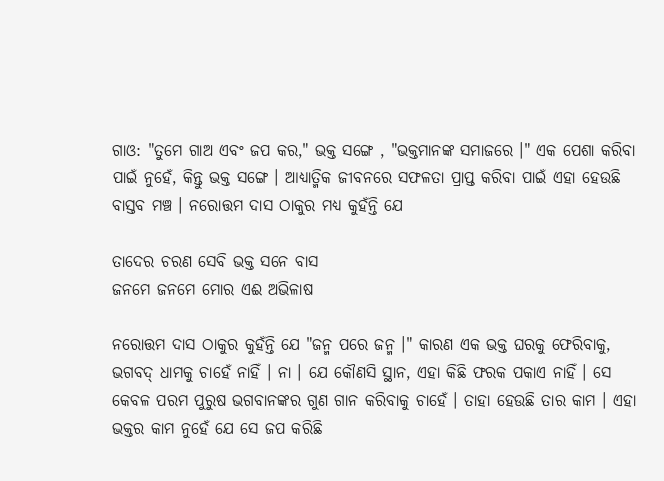ଗାଓ: "ତୁମେ ଗାଅ ଏବଂ ଜପ କର," ଭକ୍ତ ସଙ୍ଗେ , "ଭକ୍ତମାନଙ୍କ ସମାଜରେ ।" ଏକ ପେଶା କରିବା ପାଇଁ ନୁହେଁ, କିନ୍ତୁ ଭକ୍ତ ସଙ୍ଗେ । ଆଧ୍ୟାତ୍ମିକ ଜୀବନରେ ସଫଳତା ପ୍ରାପ୍ତ କରିବା ପାଇଁ ଏହା ହେଉଛି ବାସ୍ତବ ମଞ୍ଚ । ନରୋତ୍ତମ ଦାସ ଠାକୁର ମଧ୍ୟ କୁହଁନ୍ତି ଯେ

ତାଦେର ଚରଣ ସେବି ଭକ୍ତ ସନେ ବାସ
ଜନମେ ଜନମେ ମୋର ଏଈ ଅଭିଳାଷ

ନରୋତ୍ତମ ଦାସ ଠାକୁର କୁହଁନ୍ତି ଯେ "ଜନ୍ମ ପରେ ଜନ୍ମ ।" କାରଣ ଏକ ଭକ୍ତ ଘରକୁ ଫେରିବାକୁ, ଭଗବଦ୍ ଧାମକୁ ଚାହେଁ ନାହିଁ । ନା । ଯେ କୌଣସି ସ୍ଥାନ, ଏହା କିଛି ଫରକ ପକାଏ ନାହିଁ । ସେ କେବଳ ପରମ ପୁରୁଷ ଭଗବାନଙ୍କର ଗୁଣ ଗାନ କରିବାକୁ ଚାହେଁ । ତାହା ହେଉଛି ତାର କାମ । ଏହା ଭକ୍ତର କାମ ନୁହେଁ ଯେ ସେ ଜପ କରିଛି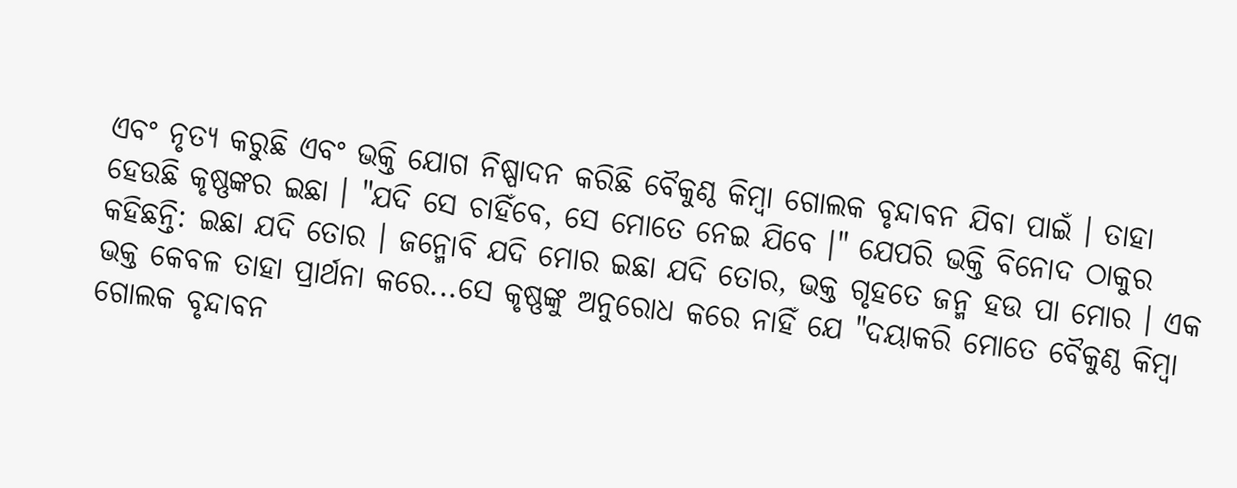ଏବଂ ନୃତ୍ୟ କରୁଛି ଏବଂ ଭକ୍ତି ଯୋଗ ନିଷ୍ପାଦନ କରିଛି ବୈକୁଣ୍ଠ କିମ୍ଵା ଗୋଲକ ବୃନ୍ଦାବନ ଯିବା ପାଇଁ । ତାହା ହେଉଛି କୃଷ୍ଣଙ୍କର ଇଛା । "ଯଦି ସେ ଚାହିଁବେ, ସେ ମୋତେ ନେଇ ଯିବେ ।" ଯେପରି ଭକ୍ତି ବିନୋଦ ଠାକୁର କହିଛନ୍ତି: ଇଛା ଯଦି ତୋର । ଜନ୍ମୋବି ଯଦି ମୋର ଇଛା ଯଦି ତୋର, ଭକ୍ତ ଗୃହତେ ଜନ୍ମ ହଉ ପା ମୋର । ଏକ ଭକ୍ତ କେବଳ ତାହା ପ୍ରାର୍ଥନା କରେ...ସେ କୃଷ୍ଣଙ୍କୁ ଅନୁରୋଧ କରେ ନାହିଁ ଯେ "ଦୟାକରି ମୋତେ ବୈକୁଣ୍ଠ କିମ୍ଵା ଗୋଲକ ବୃନ୍ଦାବନ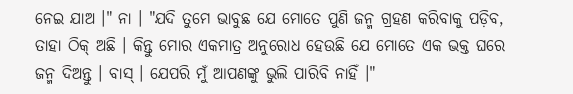ନେଇ ଯାଅ ।" ନା । "ଯଦି ତୁମେ ଭାବୁଛ ଯେ ମୋତେ ପୁଣି ଜନ୍ମ ଗ୍ରହଣ କରିବାକୁ ପଡ଼ିବ, ତାହା ଠିକ୍ ଅଛି । କିନ୍ତୁ ମୋର ଏକମାତ୍ର ଅନୁରୋଧ ହେଉଛି ଯେ ମୋତେ ଏକ ଭକ୍ତ ଘରେ ଜନ୍ମ ଦିଅନ୍ତୁ । ବାସ୍ । ଯେପରି ମୁଁ ଆପଣଙ୍କୁ ଭୁଲି ପାରିବି ନାହିଁ ।"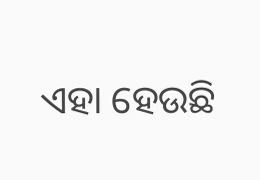ଏହା ହେଉଛି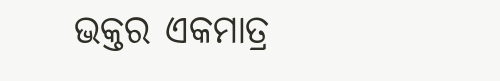ଭକ୍ତର ଏକମାତ୍ର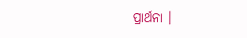ପ୍ରାର୍ଥନା ।